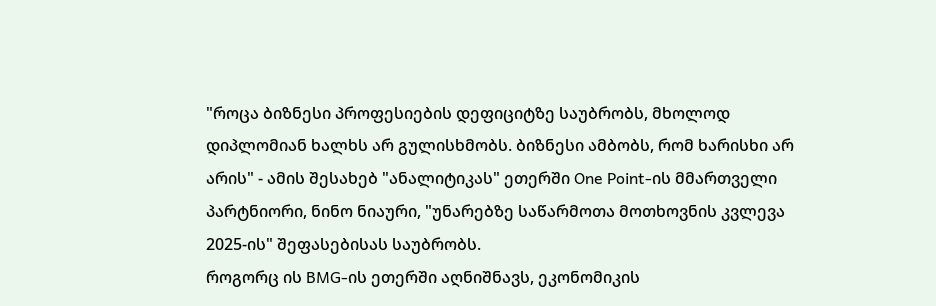"როცა ბიზნესი პროფესიების დეფიციტზე საუბრობს, მხოლოდ დიპლომიან ხალხს არ გულისხმობს. ბიზნესი ამბობს, რომ ხარისხი არ არის" - ამის შესახებ "ანალიტიკას" ეთერში One Point-ის მმართველი პარტნიორი, ნინო ნიაური, "უნარებზე საწარმოთა მოთხოვნის კვლევა 2025-ის" შეფასებისას საუბრობს.
როგორც ის BMG-ის ეთერში აღნიშნავს, ეკონომიკის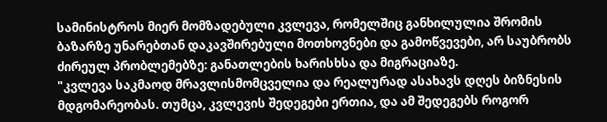სამინისტროს მიერ მომზადებული კვლევა, რომელშიც განხილულია შრომის ბაზარზე უნარებთან დაკავშირებული მოთხოვნები და გამოწვევები, არ საუბრობს ძირეულ პრობლემებზე: განათლების ხარისხსა და მიგრაციაზე.
"კვლევა საკმაოდ მრავლისმომცველია და რეალურად ასახავს დღეს ბიზნესის მდგომარეობას. თუმცა, კვლევის შედეგები ერთია, და ამ შედეგებს როგორ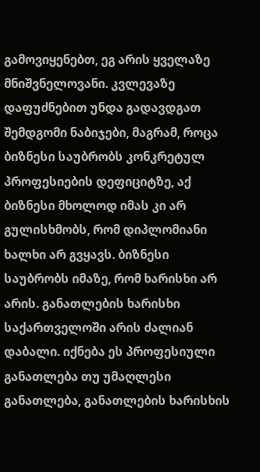გამოვიყენებთ, ეგ არის ყველაზე მნიშვნელოვანი. კვლევაზე დაფუძნებით უნდა გადავდგათ შემდგომი ნაბიჯები, მაგრამ, როცა ბიზნესი საუბრობს კონკრეტულ პროფესიების დეფიციტზე, აქ ბიზნესი მხოლოდ იმას კი არ გულისხმობს, რომ დიპლომიანი ხალხი არ გვყავს. ბიზნესი საუბრობს იმაზე, რომ ხარისხი არ არის. განათლების ხარისხი საქართველოში არის ძალიან დაბალი. იქნება ეს პროფესიული განათლება თუ უმაღლესი განათლება, განათლების ხარისხის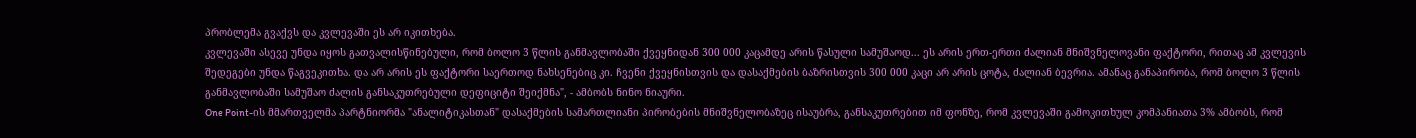პრობლემა გვაქვს და კვლევაში ეს არ იკითხება.
კვლევაში ასევე უნდა იყოს გათვალისწინებული, რომ ბოლო 3 წლის განმავლობაში ქვეყნიდან 300 000 კაცამდე არის წასული სამუშაოდ... ეს არის ერთ-ერთი ძალიან მნიშვნელოვანი ფაქტორი, რითაც ამ კვლევის შედეგები უნდა წაგვეკითხა. და არ არის ეს ფაქტორი საერთოდ ნახსენებიც კი. ჩვენი ქვეყნისთვის და დასაქმების ბაზრისთვის 300 000 კაცი არ არის ცოტა, ძალიან ბევრია. ამანაც განაპირობა, რომ ბოლო 3 წლის განმავლობაში სამუშაო ძალის განსაკუთრებული დეფიციტი შეიქმნა", - ამბობს ნინო ნიაური.
One Point-ის მმართველმა პარტნიორმა "ანალიტიკასთან" დასაქმების სამართლიანი პირობების მნიშვნელობაზეც ისაუბრა, განსაკუთრებით იმ ფონზე, რომ კვლევაში გამოკითხულ კომპანიათა 3% ამბობს, რომ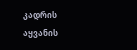კადრის აყვანის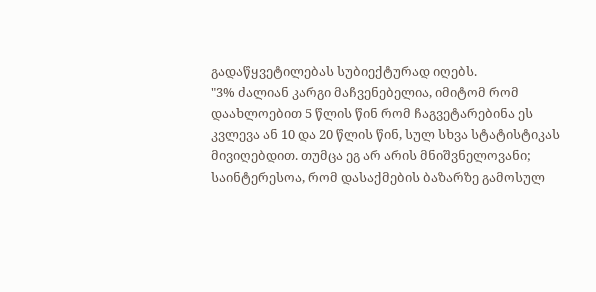გადაწყვეტილებას სუბიექტურად იღებს.
"3% ძალიან კარგი მაჩვენებელია, იმიტომ რომ დაახლოებით 5 წლის წინ რომ ჩაგვეტარებინა ეს კვლევა ან 10 და 20 წლის წინ, სულ სხვა სტატისტიკას მივიღებდით. თუმცა ეგ არ არის მნიშვნელოვანი; საინტერესოა, რომ დასაქმების ბაზარზე გამოსულ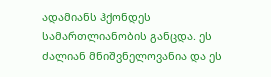ადამიანს ჰქონდეს სამართლიანობის განცდა. ეს ძალიან მნიშვნელოვანია და ეს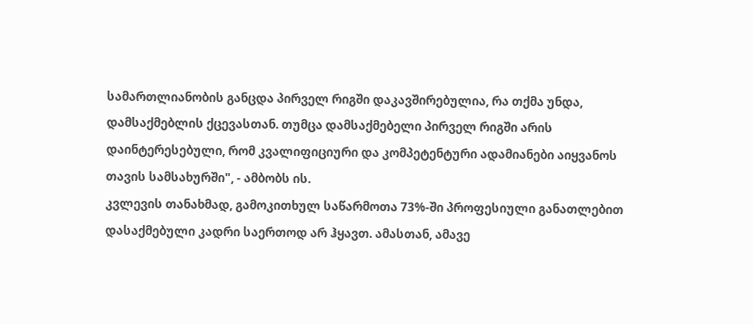სამართლიანობის განცდა პირველ რიგში დაკავშირებულია, რა თქმა უნდა, დამსაქმებლის ქცევასთან. თუმცა დამსაქმებელი პირველ რიგში არის დაინტერესებული, რომ კვალიფიციური და კომპეტენტური ადამიანები აიყვანოს თავის სამსახურში", - ამბობს ის.
კვლევის თანახმად, გამოკითხულ საწარმოთა 73%-ში პროფესიული განათლებით დასაქმებული კადრი საერთოდ არ ჰყავთ. ამასთან, ამავე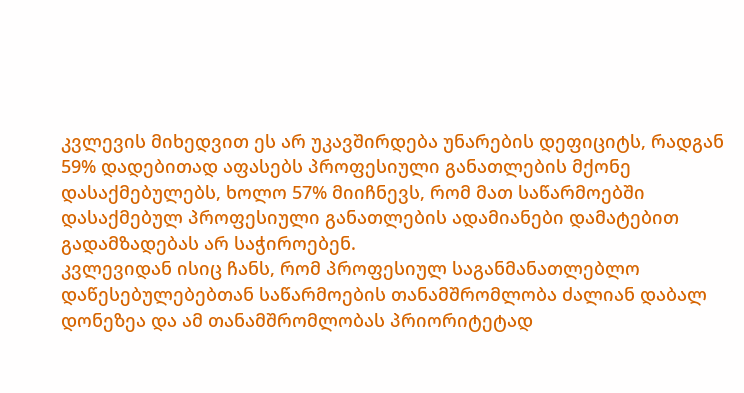კვლევის მიხედვით ეს არ უკავშირდება უნარების დეფიციტს, რადგან 59% დადებითად აფასებს პროფესიული განათლების მქონე დასაქმებულებს, ხოლო 57% მიიჩნევს, რომ მათ საწარმოებში დასაქმებულ პროფესიული განათლების ადამიანები დამატებით გადამზადებას არ საჭიროებენ.
კვლევიდან ისიც ჩანს, რომ პროფესიულ საგანმანათლებლო დაწესებულებებთან საწარმოების თანამშრომლობა ძალიან დაბალ დონეზეა და ამ თანამშრომლობას პრიორიტეტად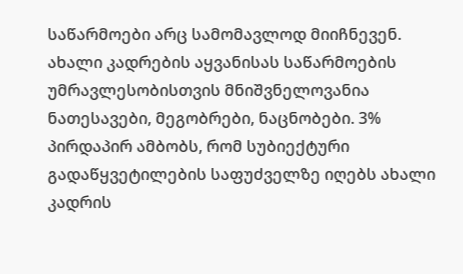საწარმოები არც სამომავლოდ მიიჩნევენ.
ახალი კადრების აყვანისას საწარმოების უმრავლესობისთვის მნიშვნელოვანია ნათესავები, მეგობრები, ნაცნობები. 3% პირდაპირ ამბობს, რომ სუბიექტური გადაწყვეტილების საფუძველზე იღებს ახალი კადრის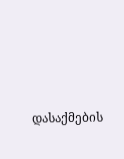დასაქმების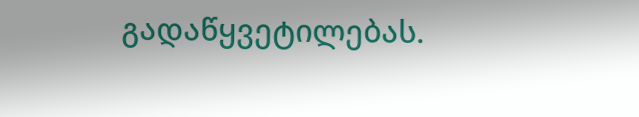გადაწყვეტილებას.